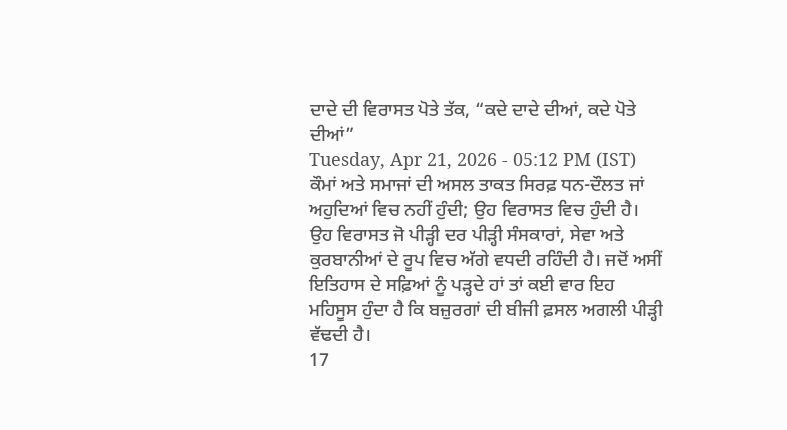ਦਾਦੇ ਦੀ ਵਿਰਾਸਤ ਪੋਤੇ ਤੱਕ, “ਕਦੇ ਦਾਦੇ ਦੀਆਂ, ਕਦੇ ਪੋਤੇ ਦੀਆਂ”
Tuesday, Apr 21, 2026 - 05:12 PM (IST)
ਕੌਮਾਂ ਅਤੇ ਸਮਾਜਾਂ ਦੀ ਅਸਲ ਤਾਕਤ ਸਿਰਫ਼ ਧਨ-ਦੌਲਤ ਜਾਂ ਅਹੁਦਿਆਂ ਵਿਚ ਨਹੀਂ ਹੁੰਦੀ; ਉਹ ਵਿਰਾਸਤ ਵਿਚ ਹੁੰਦੀ ਹੈ। ਉਹ ਵਿਰਾਸਤ ਜੋ ਪੀੜ੍ਹੀ ਦਰ ਪੀੜ੍ਹੀ ਸੰਸਕਾਰਾਂ, ਸੇਵਾ ਅਤੇ ਕੁਰਬਾਨੀਆਂ ਦੇ ਰੂਪ ਵਿਚ ਅੱਗੇ ਵਧਦੀ ਰਹਿੰਦੀ ਹੈ। ਜਦੋਂ ਅਸੀਂ ਇਤਿਹਾਸ ਦੇ ਸਫ਼ਿਆਂ ਨੂੰ ਪੜ੍ਹਦੇ ਹਾਂ ਤਾਂ ਕਈ ਵਾਰ ਇਹ ਮਹਿਸੂਸ ਹੁੰਦਾ ਹੈ ਕਿ ਬਜ਼ੁਰਗਾਂ ਦੀ ਬੀਜੀ ਫ਼ਸਲ ਅਗਲੀ ਪੀੜ੍ਹੀ ਵੱਢਦੀ ਹੈ।
17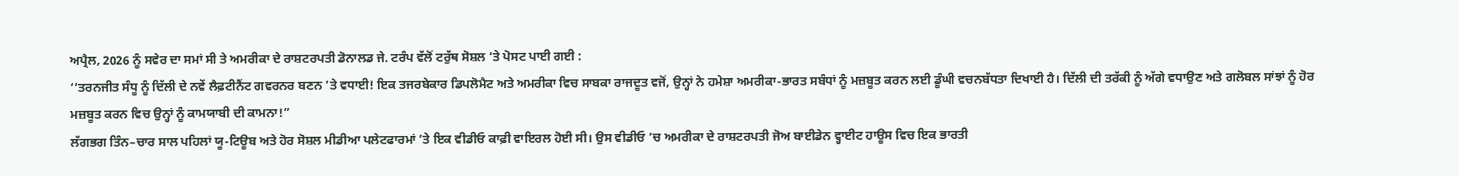ਅਪ੍ਰੈਲ, 2026 ਨੂੰ ਸਵੇਰ ਦਾ ਸਮਾਂ ਸੀ ਤੇ ਅਮਰੀਕਾ ਦੇ ਰਾਸ਼ਟਰਪਤੀ ਡੋਨਾਲਡ ਜੇ. ਟਰੰਪ ਵੱਲੋਂ ਟਰੁੱਥ ਸੋਸ਼ਲ ’ਤੇ ਪੋਸਟ ਪਾਈ ਗਈ :
‘‘ਤਰਨਜੀਤ ਸੰਧੂ ਨੂੰ ਦਿੱਲੀ ਦੇ ਨਵੇਂ ਲੈਫ਼ਟੀਨੈਂਟ ਗਵਰਨਰ ਬਣਨ ’ਤੇ ਵਧਾਈ! ਇਕ ਤਜਰਬੇਕਾਰ ਡਿਪਲੋਮੈਟ ਅਤੇ ਅਮਰੀਕਾ ਵਿਚ ਸਾਬਕਾ ਰਾਜਦੂਤ ਵਜੋਂ, ਉਨ੍ਹਾਂ ਨੇ ਹਮੇਸ਼ਾ ਅਮਰੀਕਾ-ਭਾਰਤ ਸਬੰਧਾਂ ਨੂੰ ਮਜ਼ਬੂਤ ਕਰਨ ਲਈ ਡੂੰਘੀ ਵਚਨਬੱਧਤਾ ਦਿਖਾਈ ਹੈ। ਦਿੱਲੀ ਦੀ ਤਰੱਕੀ ਨੂੰ ਅੱਗੇ ਵਧਾਉਣ ਅਤੇ ਗਲੋਬਲ ਸਾਂਝਾਂ ਨੂੰ ਹੋਰ ਮਜ਼ਬੂਤ ਕਰਨ ਵਿਚ ਉਨ੍ਹਾਂ ਨੂੰ ਕਾਮਯਾਬੀ ਦੀ ਕਾਮਨਾ!”
ਲੱਗਭਗ ਤਿੰਨ–ਚਾਰ ਸਾਲ ਪਹਿਲਾਂ ਯੂ-ਟਿਊਬ ਅਤੇ ਹੋਰ ਸੋਸ਼ਲ ਮੀਡੀਆ ਪਲੇਟਫਾਰਮਾਂ ’ਤੇ ਇਕ ਵੀਡੀਓ ਕਾਫ਼ੀ ਵਾਇਰਲ ਹੋਈ ਸੀ। ਉਸ ਵੀਡੀਓ ’ਚ ਅਮਰੀਕਾ ਦੇ ਰਾਸ਼ਟਰਪਤੀ ਜੋਅ ਬਾਈਡੇਨ ਵ੍ਹਾਈਟ ਹਾਊਸ ਵਿਚ ਇਕ ਭਾਰਤੀ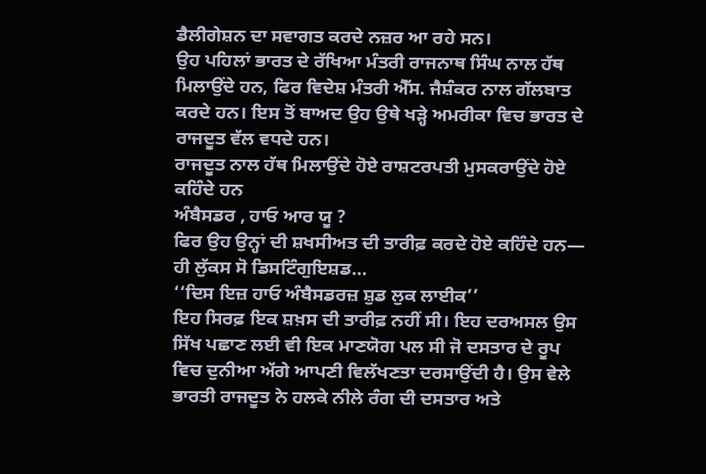ਡੈਲੀਗੇਸ਼ਨ ਦਾ ਸਵਾਗਤ ਕਰਦੇ ਨਜ਼ਰ ਆ ਰਹੇ ਸਨ।
ਉਹ ਪਹਿਲਾਂ ਭਾਰਤ ਦੇ ਰੱਖਿਆ ਮੰਤਰੀ ਰਾਜਨਾਥ ਸਿੰਘ ਨਾਲ ਹੱਥ ਮਿਲਾਉਂਦੇ ਹਨ, ਫਿਰ ਵਿਦੇਸ਼ ਮੰਤਰੀ ਐੱਸ. ਜੈਸ਼ੰਕਰ ਨਾਲ ਗੱਲਬਾਤ ਕਰਦੇ ਹਨ। ਇਸ ਤੋਂ ਬਾਅਦ ਉਹ ਉਥੇ ਖੜ੍ਹੇ ਅਮਰੀਕਾ ਵਿਚ ਭਾਰਤ ਦੇ ਰਾਜਦੂਤ ਵੱਲ ਵਧਦੇ ਹਨ।
ਰਾਜਦੂਤ ਨਾਲ ਹੱਥ ਮਿਲਾਉਂਦੇ ਹੋਏ ਰਾਸ਼ਟਰਪਤੀ ਮੁਸਕਰਾਉਂਦੇ ਹੋਏ ਕਹਿੰਦੇ ਹਨ
ਅੰਬੈਸਡਰ , ਹਾਓ ਆਰ ਯੂ ?
ਫਿਰ ਉਹ ਉਨ੍ਹਾਂ ਦੀ ਸ਼ਖਸੀਅਤ ਦੀ ਤਾਰੀਫ਼ ਕਰਦੇ ਹੋਏ ਕਹਿੰਦੇ ਹਨ—
ਹੀ ਲੁੱਕਸ ਸੋ ਡਿਸਟਿੰਗੁਇਸ਼ਡ…
‘‘ਦਿਸ ਇਜ਼ ਹਾਓ ਅੰਬੈਸਡਰਜ਼ ਸ਼ੁਡ ਲੁਕ ਲਾਈਕ’’
ਇਹ ਸਿਰਫ਼ ਇਕ ਸ਼ਖ਼ਸ ਦੀ ਤਾਰੀਫ਼ ਨਹੀਂ ਸੀ। ਇਹ ਦਰਅਸਲ ਉਸ ਸਿੱਖ ਪਛਾਣ ਲਈ ਵੀ ਇਕ ਮਾਣਯੋਗ ਪਲ ਸੀ ਜੋ ਦਸਤਾਰ ਦੇ ਰੂਪ ਵਿਚ ਦੁਨੀਆ ਅੱਗੇ ਆਪਣੀ ਵਿਲੱਖਣਤਾ ਦਰਸਾਉਂਦੀ ਹੈ। ਉਸ ਵੇਲੇ ਭਾਰਤੀ ਰਾਜਦੂਤ ਨੇ ਹਲਕੇ ਨੀਲੇ ਰੰਗ ਦੀ ਦਸਤਾਰ ਅਤੇ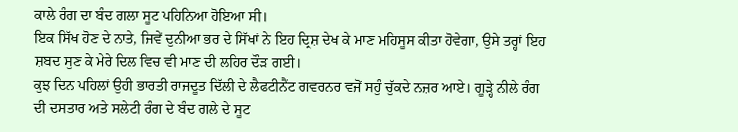ਕਾਲੇ ਰੰਗ ਦਾ ਬੰਦ ਗਲਾ ਸੂਟ ਪਹਿਨਿਆ ਹੋਇਆ ਸੀ।
ਇਕ ਸਿੱਖ ਹੋਣ ਦੇ ਨਾਤੇ, ਜਿਵੇਂ ਦੁਨੀਆ ਭਰ ਦੇ ਸਿੱਖਾਂ ਨੇ ਇਹ ਦ੍ਰਿਸ਼ ਦੇਖ ਕੇ ਮਾਣ ਮਹਿਸੂਸ ਕੀਤਾ ਹੋਵੇਗਾ, ਉਸੇ ਤਰ੍ਹਾਂ ਇਹ ਸ਼ਬਦ ਸੁਣ ਕੇ ਮੇਰੇ ਦਿਲ ਵਿਚ ਵੀ ਮਾਣ ਦੀ ਲਹਿਰ ਦੌੜ ਗਈ।
ਕੁਝ ਦਿਨ ਪਹਿਲਾਂ ਉਹੀ ਭਾਰਤੀ ਰਾਜਦੂਤ ਦਿੱਲੀ ਦੇ ਲੈਫਟੀਨੈਂਟ ਗਵਰਨਰ ਵਜੋਂ ਸਹੁੰ ਚੁੱਕਦੇ ਨਜ਼ਰ ਆਏ। ਗੂੜ੍ਹੇ ਨੀਲੇ ਰੰਗ ਦੀ ਦਸਤਾਰ ਅਤੇ ਸਲੇਟੀ ਰੰਗ ਦੇ ਬੰਦ ਗਲੇ ਦੇ ਸੂਟ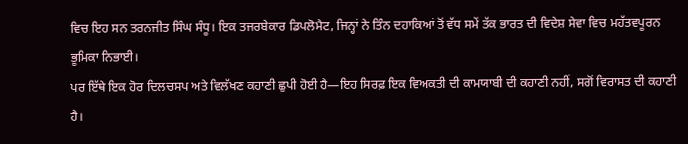ਵਿਚ ਇਹ ਸਨ ਤਰਨਜੀਤ ਸਿੰਘ ਸੰਧੂ। ਇਕ ਤਜਰਬੇਕਾਰ ਡਿਪਲੋਮੈਟ, ਜਿਨ੍ਹਾਂ ਨੇ ਤਿੰਨ ਦਹਾਕਿਆਂ ਤੋਂ ਵੱਧ ਸਮੇਂ ਤੱਕ ਭਾਰਤ ਦੀ ਵਿਦੇਸ਼ ਸੇਵਾ ਵਿਚ ਮਹੱਤਵਪੂਰਨ ਭੂਮਿਕਾ ਨਿਭਾਈ।
ਪਰ ਇੱਥੇ ਇਕ ਹੋਰ ਦਿਲਚਸਪ ਅਤੇ ਵਿਲੱਖਣ ਕਹਾਣੀ ਛੁਪੀ ਹੋਈ ਹੈ—ਇਹ ਸਿਰਫ਼ ਇਕ ਵਿਅਕਤੀ ਦੀ ਕਾਮਯਾਬੀ ਦੀ ਕਹਾਣੀ ਨਹੀਂ, ਸਗੋਂ ਵਿਰਾਸਤ ਦੀ ਕਹਾਣੀ ਹੈ।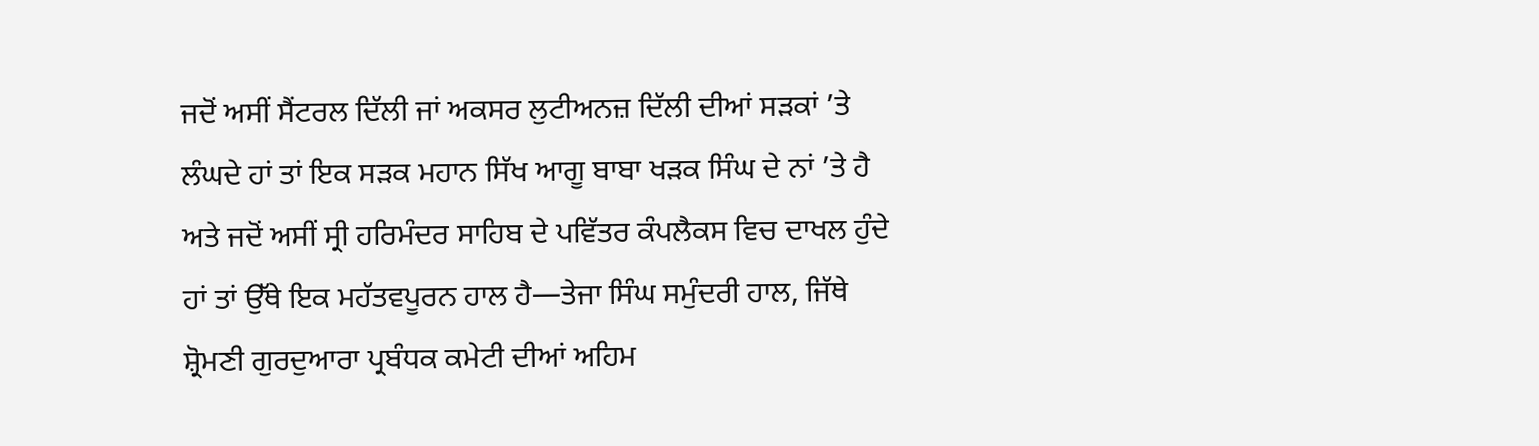ਜਦੋਂ ਅਸੀਂ ਸੈਂਟਰਲ ਦਿੱਲੀ ਜਾਂ ਅਕਸਰ ਲੁਟੀਅਨਜ਼ ਦਿੱਲੀ ਦੀਆਂ ਸੜਕਾਂ ’ਤੇ ਲੰਘਦੇ ਹਾਂ ਤਾਂ ਇਕ ਸੜਕ ਮਹਾਨ ਸਿੱਖ ਆਗੂ ਬਾਬਾ ਖੜਕ ਸਿੰਘ ਦੇ ਨਾਂ ’ਤੇ ਹੈ ਅਤੇ ਜਦੋਂ ਅਸੀਂ ਸ੍ਰੀ ਹਰਿਮੰਦਰ ਸਾਹਿਬ ਦੇ ਪਵਿੱਤਰ ਕੰਪਲੈਕਸ ਵਿਚ ਦਾਖਲ ਹੁੰਦੇ ਹਾਂ ਤਾਂ ਉੱਥੇ ਇਕ ਮਹੱਤਵਪੂਰਨ ਹਾਲ ਹੈ—ਤੇਜਾ ਸਿੰਘ ਸਮੁੰਦਰੀ ਹਾਲ, ਜਿੱਥੇ ਸ਼੍ਰੋਮਣੀ ਗੁਰਦੁਆਰਾ ਪ੍ਰਬੰਧਕ ਕਮੇਟੀ ਦੀਆਂ ਅਹਿਮ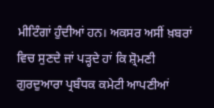ਮੀਟਿੰਗਾਂ ਹੁੰਦੀਆਂ ਹਨ। ਅਕਸਰ ਅਸੀਂ ਖ਼ਬਰਾਂ ਵਿਚ ਸੁਣਦੇ ਜਾਂ ਪੜ੍ਹਦੇ ਹਾਂ ਕਿ ਸ਼੍ਰੋਮਣੀ ਗੁਰਦੁਆਰਾ ਪ੍ਰਬੰਧਕ ਕਮੇਟੀ ਆਪਣੀਆਂ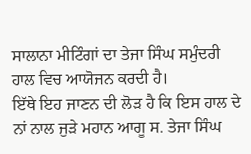ਸਾਲਾਨਾ ਮੀਟਿੰਗਾਂ ਦਾ ਤੇਜਾ ਸਿੰਘ ਸਮੁੰਦਰੀ ਹਾਲ ਵਿਚ ਆਯੋਜਨ ਕਰਦੀ ਹੈ।
ਇੱਥੇ ਇਹ ਜਾਣਨ ਦੀ ਲੋੜ ਹੈ ਕਿ ਇਸ ਹਾਲ ਦੇ ਨਾਂ ਨਾਲ ਜੁੜੇ ਮਹਾਨ ਆਗੂ ਸ. ਤੇਜਾ ਸਿੰਘ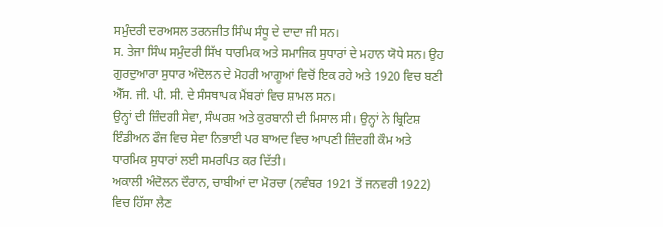ਸਮੁੰਦਰੀ ਦਰਅਸਲ ਤਰਨਜੀਤ ਸਿੰਘ ਸੰਧੂ ਦੇ ਦਾਦਾ ਜੀ ਸਨ।
ਸ. ਤੇਜਾ ਸਿੰਘ ਸਮੁੰਦਰੀ ਸਿੱਖ ਧਾਰਮਿਕ ਅਤੇ ਸਮਾਜਿਕ ਸੁਧਾਰਾਂ ਦੇ ਮਹਾਨ ਯੋਧੇ ਸਨ। ਉਹ ਗੁਰਦੁਆਰਾ ਸੁਧਾਰ ਅੰਦੋਲਨ ਦੇ ਮੋਹਰੀ ਆਗੂਆਂ ਵਿਚੋਂ ਇਕ ਰਹੇ ਅਤੇ 1920 ਵਿਚ ਬਣੀ ਐੱਸ. ਜੀ. ਪੀ. ਸੀ. ਦੇ ਸੰਸਥਾਪਕ ਮੈਂਬਰਾਂ ਵਿਚ ਸ਼ਾਮਲ ਸਨ।
ਉਨ੍ਹਾਂ ਦੀ ਜ਼ਿੰਦਗੀ ਸੇਵਾ, ਸੰਘਰਸ਼ ਅਤੇ ਕੁਰਬਾਨੀ ਦੀ ਮਿਸਾਲ ਸੀ। ਉਨ੍ਹਾਂ ਨੇ ਬ੍ਰਿਟਿਸ਼ ਇੰਡੀਅਨ ਫੌਜ ਵਿਚ ਸੇਵਾ ਨਿਭਾਈ ਪਰ ਬਾਅਦ ਵਿਚ ਆਪਣੀ ਜ਼ਿੰਦਗੀ ਕੌਮ ਅਤੇ ਧਾਰਮਿਕ ਸੁਧਾਰਾਂ ਲਈ ਸਮਰਪਿਤ ਕਰ ਦਿੱਤੀ।
ਅਕਾਲੀ ਅੰਦੋਲਨ ਦੌਰਾਨ, ਚਾਬੀਆਂ ਦਾ ਮੋਰਚਾ (ਨਵੰਬਰ 1921 ਤੋਂ ਜਨਵਰੀ 1922) ਵਿਚ ਹਿੱਸਾ ਲੈਣ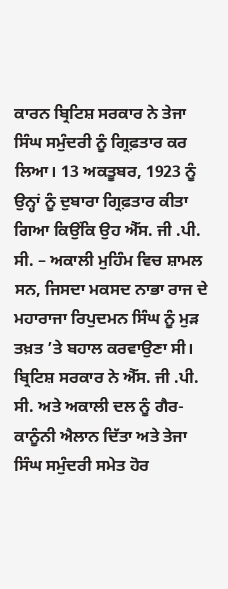ਕਾਰਨ ਬ੍ਰਿਟਿਸ਼ ਸਰਕਾਰ ਨੇ ਤੇਜਾ ਸਿੰਘ ਸਮੁੰਦਰੀ ਨੂੰ ਗ੍ਰਿਫ਼ਤਾਰ ਕਰ ਲਿਆ। 13 ਅਕਤੂਬਰ, 1923 ਨੂੰ ਉਨ੍ਹਾਂ ਨੂੰ ਦੁਬਾਰਾ ਗ੍ਰਿਫ਼ਤਾਰ ਕੀਤਾ ਗਿਆ ਕਿਉਂਕਿ ਉਹ ਐੱਸ. ਜੀ .ਪੀ. ਸੀ. – ਅਕਾਲੀ ਮੁਹਿੰਮ ਵਿਚ ਸ਼ਾਮਲ ਸਨ, ਜਿਸਦਾ ਮਕਸਦ ਨਾਭਾ ਰਾਜ ਦੇ ਮਹਾਰਾਜਾ ਰਿਪੁਦਮਨ ਸਿੰਘ ਨੂੰ ਮੁੜ ਤਖ਼ਤ ’ਤੇ ਬਹਾਲ ਕਰਵਾਉਣਾ ਸੀ।
ਬ੍ਰਿਟਿਸ਼ ਸਰਕਾਰ ਨੇ ਐੱਸ. ਜੀ .ਪੀ. ਸੀ. ਅਤੇ ਅਕਾਲੀ ਦਲ ਨੂੰ ਗੈਰ-ਕਾਨੂੰਨੀ ਐਲਾਨ ਦਿੱਤਾ ਅਤੇ ਤੇਜਾ ਸਿੰਘ ਸਮੁੰਦਰੀ ਸਮੇਤ ਹੋਰ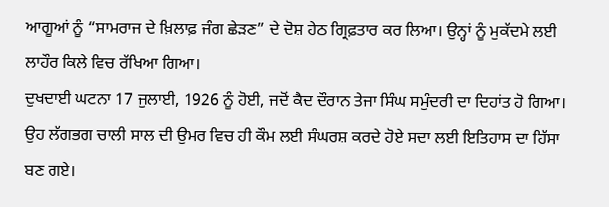ਆਗੂਆਂ ਨੂੰ “ਸਾਮਰਾਜ ਦੇ ਖ਼ਿਲਾਫ਼ ਜੰਗ ਛੇੜਣ” ਦੇ ਦੋਸ਼ ਹੇਠ ਗ੍ਰਿਫ਼ਤਾਰ ਕਰ ਲਿਆ। ਉਨ੍ਹਾਂ ਨੂੰ ਮੁਕੱਦਮੇ ਲਈ ਲਾਹੌਰ ਕਿਲੇ ਵਿਚ ਰੱਖਿਆ ਗਿਆ।
ਦੁਖਦਾਈ ਘਟਨਾ 17 ਜੁਲਾਈ, 1926 ਨੂੰ ਹੋਈ, ਜਦੋਂ ਕੈਦ ਦੌਰਾਨ ਤੇਜਾ ਸਿੰਘ ਸਮੁੰਦਰੀ ਦਾ ਦਿਹਾਂਤ ਹੋ ਗਿਆ। ਉਹ ਲੱਗਭਗ ਚਾਲੀ ਸਾਲ ਦੀ ਉਮਰ ਵਿਚ ਹੀ ਕੌਮ ਲਈ ਸੰਘਰਸ਼ ਕਰਦੇ ਹੋਏ ਸਦਾ ਲਈ ਇਤਿਹਾਸ ਦਾ ਹਿੱਸਾ ਬਣ ਗਏ।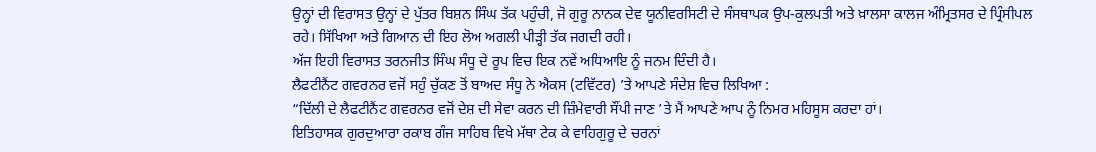ਉਨ੍ਹਾਂ ਦੀ ਵਿਰਾਸਤ ਉਨ੍ਹਾਂ ਦੇ ਪੁੱਤਰ ਬਿਸ਼ਨ ਸਿੰਘ ਤੱਕ ਪਹੁੰਚੀ, ਜੋ ਗੁਰੂ ਨਾਨਕ ਦੇਵ ਯੂਨੀਵਰਸਿਟੀ ਦੇ ਸੰਸਥਾਪਕ ਉਪ-ਕੁਲਪਤੀ ਅਤੇ ਖ਼ਾਲਸਾ ਕਾਲਜ ਅੰਮ੍ਰਿਤਸਰ ਦੇ ਪ੍ਰਿੰਸੀਪਲ ਰਹੇ। ਸਿੱਖਿਆ ਅਤੇ ਗਿਆਨ ਦੀ ਇਹ ਲੋਅ ਅਗਲੀ ਪੀੜ੍ਹੀ ਤੱਕ ਜਗਦੀ ਰਹੀ।
ਅੱਜ ਇਹੀ ਵਿਰਾਸਤ ਤਰਨਜੀਤ ਸਿੰਘ ਸੰਧੂ ਦੇ ਰੂਪ ਵਿਚ ਇਕ ਨਵੇਂ ਅਧਿਆਇ ਨੂੰ ਜਨਮ ਦਿੰਦੀ ਹੈ।
ਲੈਫਟੀਨੈਂਟ ਗਵਰਨਰ ਵਜੋਂ ਸਹੁੰ ਚੁੱਕਣ ਤੋਂ ਬਾਅਦ ਸੰਧੂ ਨੇ ਐਕਸ (ਟਵਿੱਟਰ) ’ਤੇ ਆਪਣੇ ਸੰਦੇਸ਼ ਵਿਚ ਲਿਖਿਆ :
“ਦਿੱਲੀ ਦੇ ਲੈਫਟੀਨੈਂਟ ਗਵਰਨਰ ਵਜੋਂ ਦੇਸ਼ ਦੀ ਸੇਵਾ ਕਰਨ ਦੀ ਜ਼ਿੰਮੇਵਾਰੀ ਸੌਂਪੀ ਜਾਣ ’ਤੇ ਮੈਂ ਆਪਣੇ ਆਪ ਨੂੰ ਨਿਮਰ ਮਹਿਸੂਸ ਕਰਦਾ ਹਾਂ।
ਇਤਿਹਾਸਕ ਗੁਰਦੁਆਰਾ ਰਕਾਬ ਗੰਜ ਸਾਹਿਬ ਵਿਖੇ ਮੱਥਾ ਟੇਕ ਕੇ ਵਾਹਿਗੁਰੂ ਦੇ ਚਰਨਾਂ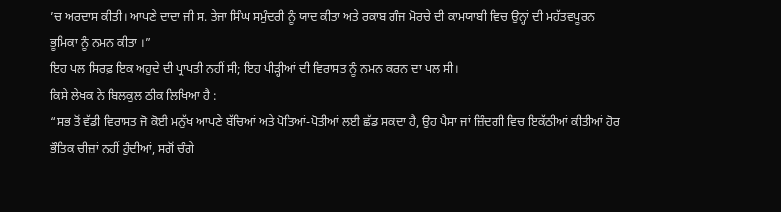’ਚ ਅਰਦਾਸ ਕੀਤੀ। ਆਪਣੇ ਦਾਦਾ ਜੀ ਸ. ਤੇਜਾ ਸਿੰਘ ਸਮੁੰਦਰੀ ਨੂੰ ਯਾਦ ਕੀਤਾ ਅਤੇ ਰਕਾਬ ਗੰਜ ਮੋਰਚੇ ਦੀ ਕਾਮਯਾਬੀ ਵਿਚ ਉਨ੍ਹਾਂ ਦੀ ਮਹੱਤਵਪੂਰਨ ਭੂਮਿਕਾ ਨੂੰ ਨਮਨ ਕੀਤਾ ।”
ਇਹ ਪਲ ਸਿਰਫ਼ ਇਕ ਅਹੁਦੇ ਦੀ ਪ੍ਰਾਪਤੀ ਨਹੀਂ ਸੀ; ਇਹ ਪੀੜ੍ਹੀਆਂ ਦੀ ਵਿਰਾਸਤ ਨੂੰ ਨਮਨ ਕਰਨ ਦਾ ਪਲ ਸੀ।
ਕਿਸੇ ਲੇਖਕ ਨੇ ਬਿਲਕੁਲ ਠੀਕ ਲਿਖਿਆ ਹੈ :
“ਸਭ ਤੋਂ ਵੱਡੀ ਵਿਰਾਸਤ ਜੋ ਕੋਈ ਮਨੁੱਖ ਆਪਣੇ ਬੱਚਿਆਂ ਅਤੇ ਪੋਤਿਆਂ-ਪੋਤੀਆਂ ਲਈ ਛੱਡ ਸਕਦਾ ਹੈ, ਉਹ ਪੈਸਾ ਜਾਂ ਜ਼ਿੰਦਗੀ ਵਿਚ ਇਕੱਠੀਆਂ ਕੀਤੀਆਂ ਹੋਰ ਭੌਤਿਕ ਚੀਜ਼ਾਂ ਨਹੀਂ ਹੁੰਦੀਆਂ, ਸਗੋਂ ਚੰਗੇ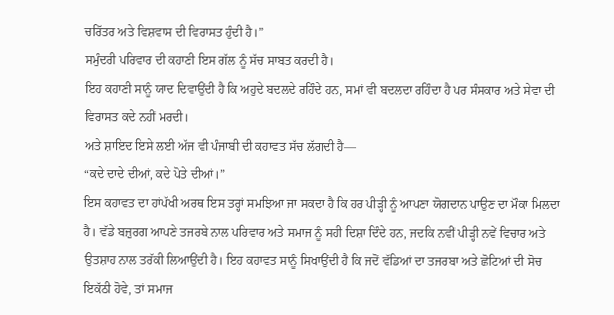ਚਰਿੱਤਰ ਅਤੇ ਵਿਸ਼ਵਾਸ ਦੀ ਵਿਰਾਸਤ ਹੁੰਦੀ ਹੈ।”
ਸਮੁੰਦਰੀ ਪਰਿਵਾਰ ਦੀ ਕਹਾਣੀ ਇਸ ਗੱਲ ਨੂੰ ਸੱਚ ਸਾਬਤ ਕਰਦੀ ਹੈ।
ਇਹ ਕਹਾਣੀ ਸਾਨੂੰ ਯਾਦ ਦਿਵਾਉਂਦੀ ਹੈ ਕਿ ਅਹੁਦੇ ਬਦਲਦੇ ਰਹਿੰਦੇ ਹਨ, ਸਮਾਂ ਵੀ ਬਦਲਦਾ ਰਹਿੰਦਾ ਹੈ ਪਰ ਸੰਸਕਾਰ ਅਤੇ ਸੇਵਾ ਦੀ ਵਿਰਾਸਤ ਕਦੇ ਨਹੀਂ ਮਰਦੀ।
ਅਤੇ ਸ਼ਾਇਦ ਇਸੇ ਲਈ ਅੱਜ ਵੀ ਪੰਜਾਬੀ ਦੀ ਕਹਾਵਤ ਸੱਚ ਲੱਗਦੀ ਹੈ—
“ਕਦੇ ਦਾਦੇ ਦੀਆਂ, ਕਦੇ ਪੋਤੇ ਦੀਆਂ।”
ਇਸ ਕਹਾਵਤ ਦਾ ਹਾਂਪੱਖੀ ਅਰਥ ਇਸ ਤਰ੍ਹਾਂ ਸਮਝਿਆ ਜਾ ਸਕਦਾ ਹੈ ਕਿ ਹਰ ਪੀੜ੍ਹੀ ਨੂੰ ਆਪਣਾ ਯੋਗਦਾਨ ਪਾਉਣ ਦਾ ਮੌਕਾ ਮਿਲਦਾ ਹੈ। ਵੱਡੇ ਬਜ਼ੁਰਗ ਆਪਣੇ ਤਜਰਬੇ ਨਾਲ ਪਰਿਵਾਰ ਅਤੇ ਸਮਾਜ ਨੂੰ ਸਹੀ ਦਿਸ਼ਾ ਦਿੰਦੇ ਹਨ, ਜਦਕਿ ਨਵੀਂ ਪੀੜ੍ਹੀ ਨਵੇਂ ਵਿਚਾਰ ਅਤੇ ਉਤਸ਼ਾਹ ਨਾਲ ਤਰੱਕੀ ਲਿਆਉਂਦੀ ਹੈ। ਇਹ ਕਹਾਵਤ ਸਾਨੂੰ ਸਿਖਾਉਂਦੀ ਹੈ ਕਿ ਜਦੋਂ ਵੱਡਿਆਂ ਦਾ ਤਜਰਬਾ ਅਤੇ ਛੋਟਿਆਂ ਦੀ ਸੋਚ ਇਕੱਠੀ ਹੋਵੇ, ਤਾਂ ਸਮਾਜ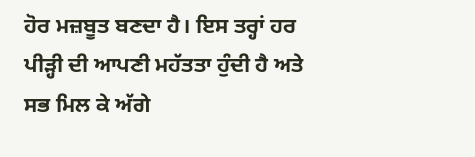ਹੋਰ ਮਜ਼ਬੂਤ ਬਣਦਾ ਹੈ। ਇਸ ਤਰ੍ਹਾਂ ਹਰ ਪੀੜ੍ਹੀ ਦੀ ਆਪਣੀ ਮਹੱਤਤਾ ਹੁੰਦੀ ਹੈ ਅਤੇ ਸਭ ਮਿਲ ਕੇ ਅੱਗੇ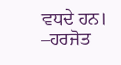ਵਧਦੇ ਹਨ।
–ਹਰਜੋਤ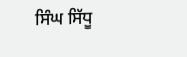ਸਿੰਘ ਸਿੱਧੂ